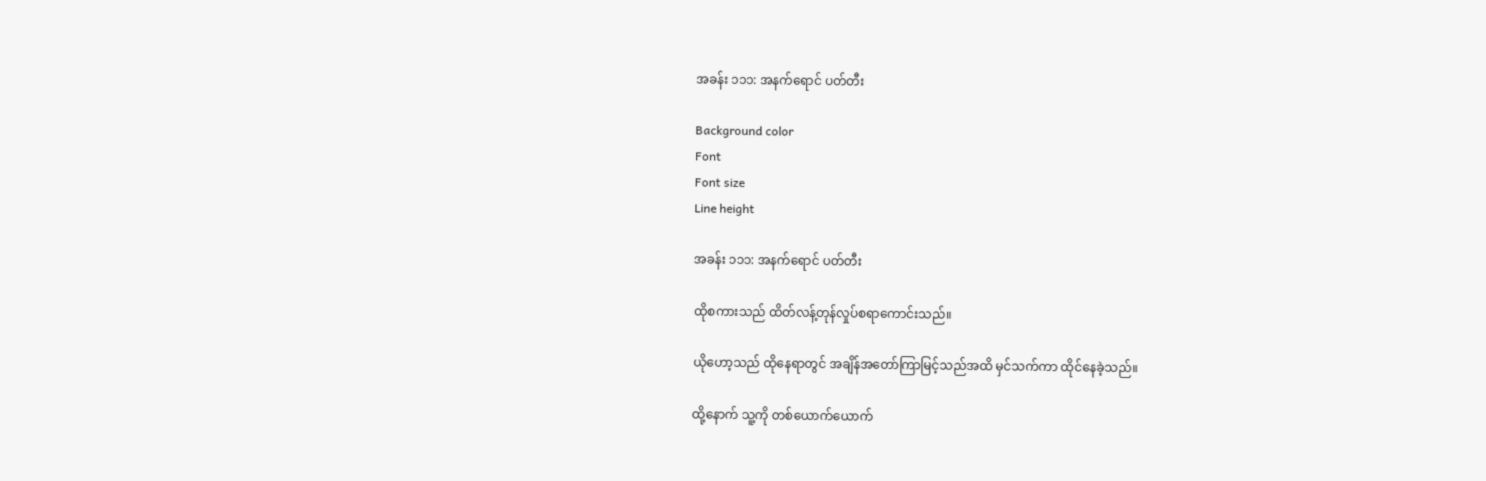အခန်း ၁၁၁: အနက်ရောင် ပတ်တီး

Background color
Font
Font size
Line height

အခန်း ၁၁၁: အနက်ရောင် ပတ်တီး

ထိုစကားသည် ထိတ်လန့်တုန်လှုပ်စရာကောင်းသည်။

ယိုဟော့သည် ထိုနေရာတွင် အချိန်အတော်ကြာမြင့်သည်အထိ မှင်သက်ကာ ထိုင်နေခဲ့သည်။

ထို့နောက် သူ့ကို တစ်ယောက်ယောက်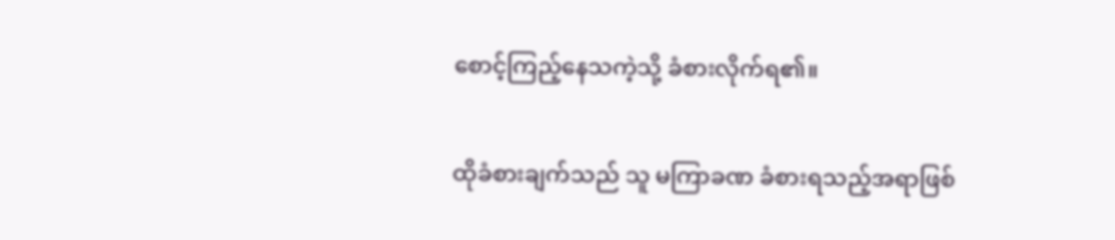စောင့်ကြည့်နေသကဲ့သို့ ခံစားလိုက်ရ၏။

ထိုခံစားချက်သည် သူ မကြာခဏ ခံစားရသည့်အရာဖြစ်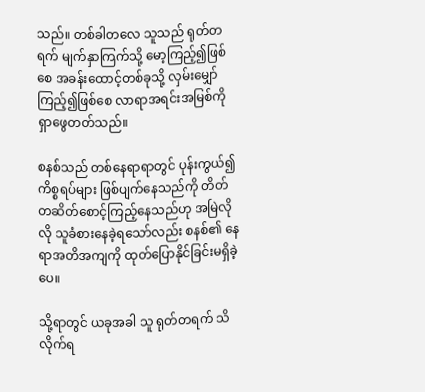သည်။ တစ်ခါတလေ သူသည် ရုတ်တရက် မျက်နှာကြက်သို့ မော့ကြည့်၍ဖြစ်စေ အခန်းထောင့်တစ်ခုသို့ လှမ်းမျှော်ကြည့်၍ဖြစ်စေ လာရာအရင်းအမြစ်ကို ရှာဖွေတတ်သည်။

စနစ်သည် တစ်နေရာရာတွင် ပုန်းကွယ်၍ ကိစ္စရပ်များ ဖြစ်ပျက်နေသည်ကို တိတ်တဆိတ်စောင့်ကြည့်နေသည်ဟု အမြဲလိုလို သူခံစားနေခဲ့ရသော်လည်း စနစ်၏ နေရာအတိအကျကို ထုတ်ပြောနိုင်ခြင်းမရှိခဲ့ပေ။

သို့ရာတွင် ယခုအခါ သူ ရုတ်တရက် သိလိုက်ရ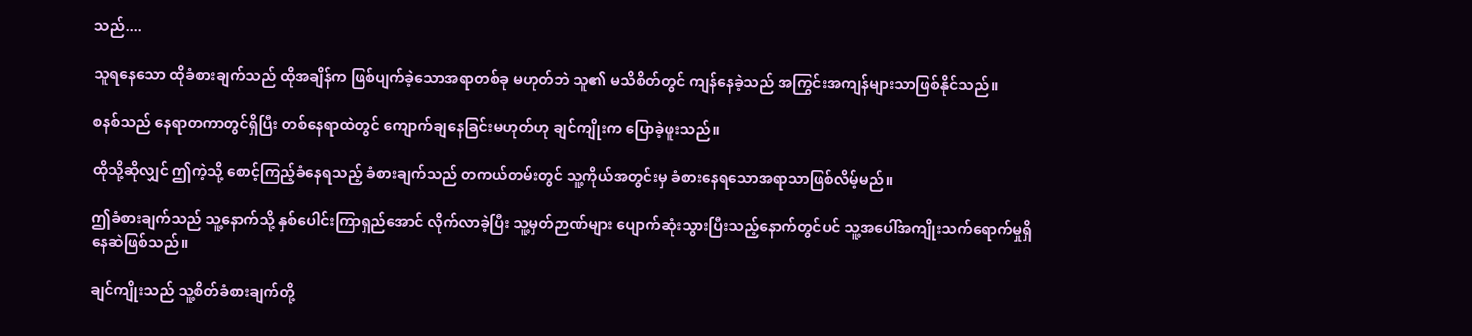သည်....

သူရနေသော ထိုခံစားချက်သည် ထိုအချိန်က ဖြစ်ပျက်ခဲ့သောအရာတစ်ခု မဟုတ်ဘဲ သူ၏ မသိစိတ်တွင် ကျန်နေခဲ့သည် အကြွင်းအကျန်များသာဖြစ်နိုင်သည်။

စနစ်သည် နေရာတကာတွင်ရှိပြီး တစ်နေရာထဲတွင် ကျောက်ချနေခြင်းမဟုတ်ဟု ချင်ကျိုးက ပြောခဲ့ဖူးသည်။

ထိုသို့ဆိုလျှင် ဤကဲ့သို့ စောင့်ကြည့်ခံနေရသည့် ခံစားချက်သည် တကယ်တမ်းတွင် သူ့ကိုယ်အတွင်းမှ ခံစားနေရသောအရာသာဖြစ်လိမ့်မည်။

ဤခံစားချက်သည် သူ့နောက်သို့ နှစ်ပေါင်းကြာရှည်အောင် လိုက်လာခဲ့ပြီး သူ့မှတ်ဉာဏ်များ ပျောက်ဆုံးသွားပြီးသည့်နောက်တွင်ပင် သူ့အပေါ်အကျိုးသက်ရောက်မှုရှိနေဆဲဖြစ်သည်။

ချင်ကျိုးသည် သူ့စိတ်ခံစားချက်တို့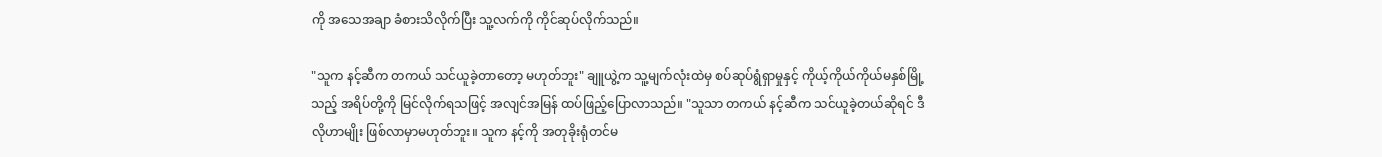ကို အသေအချာ ခံစားသိလိုက်ပြီး သူ့လက်ကို ကိုင်ဆုပ်လိုက်သည်။

"သူက နင့်ဆီက တကယ် သင်ယူခဲ့တာတော့ မဟုတ်ဘူး" ချူယွဲ့က သူ့မျက်လုံးထဲမှ စပ်ဆုပ်ရွံရှာမှုနှင့် ကိုယ့်ကိုယ်ကိုယ်မနှစ်မြို့သည့် အရိပ်တို့ကို မြင်လိုက်ရသဖြင့် အလျင်အမြန် ထပ်ဖြည့်ပြောလာသည်။ "သူသာ တကယ် နင့်ဆီက သင်ယူခဲ့တယ်ဆိုရင် ဒီလိုဟာမျိုး ဖြစ်လာမှာမဟုတ်ဘူး။ သူက နင့်ကို အတုခိုးရုံတင်မ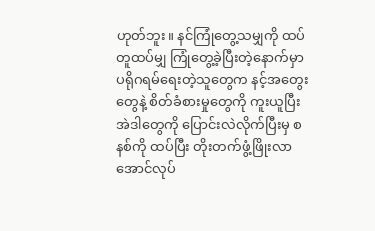ဟုတ်ဘူး။ နင်ကြုံတွေ့သမျှကို ထပ်တူထပ်မျှ ကြုံတွေ့ခဲ့ပြီးတဲ့နောက်မှာ ပရိုဂရမ်ရေးတဲ့သူတွေက နင့်အတွေးတွေနဲ့ စိတ်ခံစားမှုတွေကို ကူးယူပြီး အဲဒါတွေကို ပြောင်းလဲလိုက်ပြီးမှ စနစ်ကို ထပ်ပြီး တိုးတက်ဖွံ့ဖြိုးလာအောင်လုပ်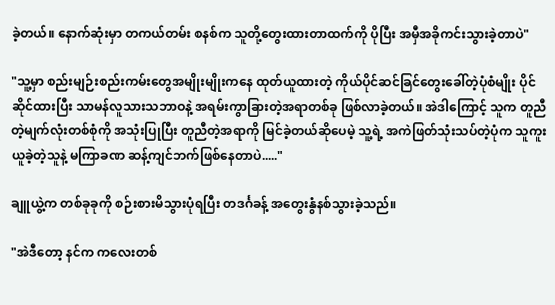ခဲ့တယ်။ နောက်ဆုံးမှာ တကယ်တမ်း စနစ်က သူတို့တွေးထားတာထက်ကို ပိုပြီး အမှီအခိုကင်းသွားခဲ့တာပဲ"

"သူ့မှာ စည်းမျဉ်းစည်းကမ်းတွေအမျိုးမျိုးကနေ ထုတ်ယူထားတဲ့ ကိုယ်ပိုင်ဆင်ခြင်တွေးခေါ်တဲ့ပုံစံမျိုး ပိုင်ဆိုင်ထားပြီး သာမန်လူသားသဘာဝနဲ့ အရမ်းကွာခြားတဲ့အရာတစ်ခု ဖြစ်လာခဲ့တယ်။ အဲဒါကြောင့် သူက တူညီတဲ့မျက်လုံးတစ်စုံကို အသုံးပြုပြီး တူညီတဲ့အရာကို မြင်ခဲ့တယ်ဆိုပေမဲ့ သူ့ရဲ့ အကဲဖြတ်သုံးသပ်တဲ့ပုံက သူကူးယူခဲ့တဲ့သူနဲ့ မကြာခဏ ဆန့်ကျင်ဘက်ဖြစ်နေတာပဲ....."

ချူယွဲ့က တစ်ခုခုကို စဉ်းစားမိသွားပုံရပြီး တဒင်္ဂခန့် အတွေးနွံနစ်သွားခဲ့သည်။

"အဲဒီတော့ နင်က ကလေးတစ်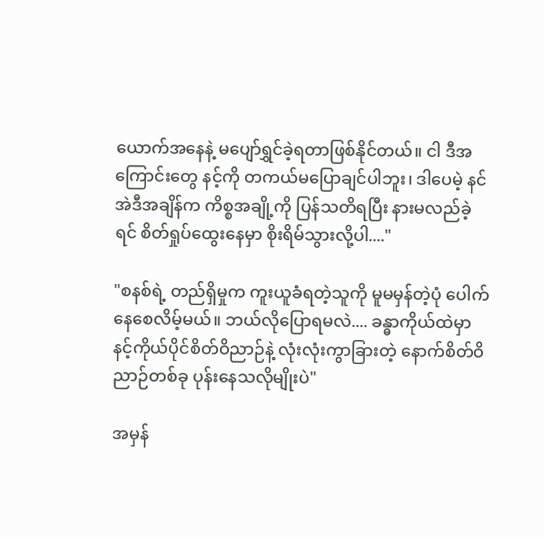ယောက်အနေနဲ့ မပျော်ရွှင်ခဲ့ရတာဖြစ်နိုင်တယ်။ ငါ ဒီအကြောင်းတွေ နင့်ကို တကယ်မပြောချင်ပါဘူး၊ ဒါပေမဲ့ နင်အဲဒီအချိန်က ကိစ္စအချို့ကို ပြန်သတိရပြီး နားမလည်ခဲ့ရင် စိတ်ရှုပ်ထွေးနေမှာ စိုးရိမ်သွားလို့ပါ...."

"စနစ်ရဲ့ တည်ရှိမှုက ကူးယူခံရတဲ့သူကို မူမမှန်တဲ့ပုံ ပေါက်နေစေလိမ့်မယ်။ ဘယ်လိုပြောရမလဲ.... ခန္ဓာကိုယ်ထဲမှာ နင့်ကိုယ်ပိုင်စိတ်ဝိညာဉ်နဲ့ လုံးလုံးကွာခြားတဲ့ နောက်စိတ်ဝိညာဉ်တစ်ခု ပုန်းနေသလိုမျိုးပဲ"

အမှန်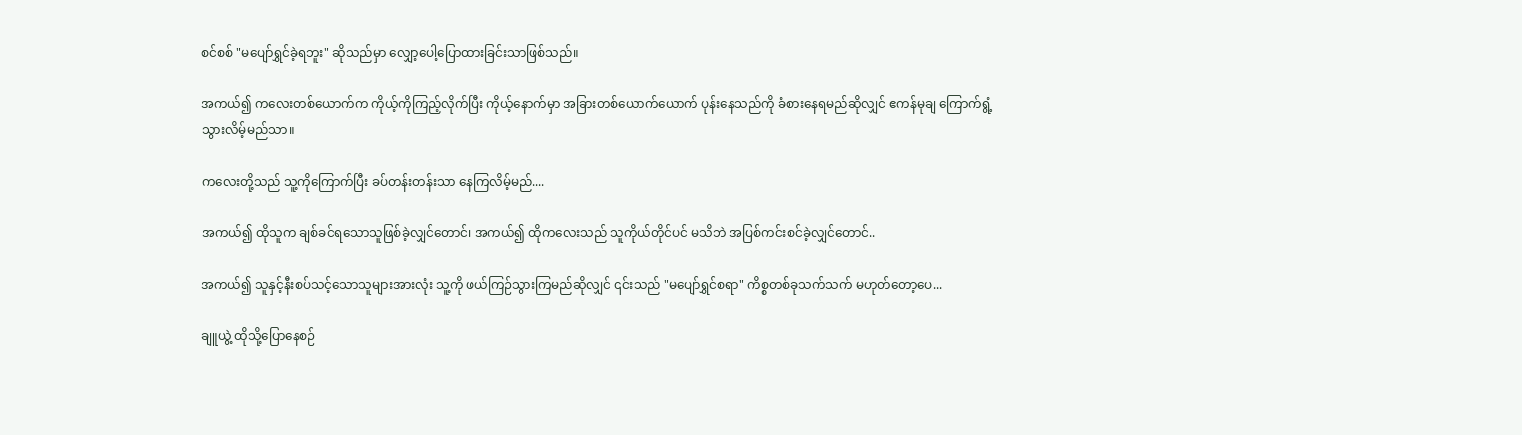စင်စစ် "မပျော်ရွှင်ခဲ့ရဘူး" ဆိုသည်မှာ လျှော့ပေါ့ပြောထားခြင်းသာဖြစ်သည်။

အကယ်၍ ကလေးတစ်ယောက်က ကိုယ့်ကိုကြည့်လိုက်ပြီး ကိုယ့်နောက်မှာ အခြားတစ်ယောက်ယောက် ပုန်းနေသည်ကို ခံစားနေရမည်ဆိုလျှင် ဧကန်မုချ ကြောက်ရွံ့သွားလိမ့်မည်သာ။

ကလေးတို့သည် သူ့ကိုကြောက်ပြီး ခပ်တန်းတန်းသာ နေကြလိမ့်မည်....

အကယ်၍ ထိုသူက ချစ်ခင်ရသောသူဖြစ်ခဲ့လျှင်တောင်၊ အကယ်၍ ထိုကလေးသည် သူကိုယ်တိုင်ပင် မသိဘဲ အပြစ်ကင်းစင်ခဲ့လျှင်တောင်..

အကယ်၍ သူနှင့်နီးစပ်သင့်သောသူများအားလုံး သူ့ကို ဖယ်ကြဉ်သွားကြမည်ဆိုလျှင် ၎င်းသည် "မပျော်ရွှင်စရာ" ကိစ္စတစ်ခုသက်သက် မဟုတ်တော့ပေ...

ချူယွဲ့ ထိုသို့ပြောနေစဉ်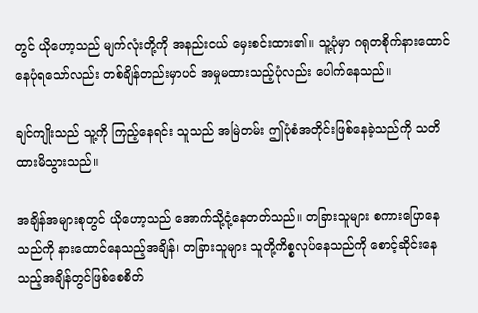တွင် ယိုဟော့သည် မျက်လုံးတို့ကို အနည်းငယ် မှေးစင်းထား၏။ သူ့ပုံမှာ ဂရုတစိုက်နားထောင်နေပုံရသော်လည်း တစ်ချိန်တည်းမှာပင် အမှုမထားသည့်ပုံလည်း ပေါက်နေသည်။

ချင်ကျိုးသည် သူ့ကို ကြည့်နေရင်း သူသည် အမြဲတမ်း ဤပုံစံအတိုင်းဖြစ်နေခဲ့သည်ကို သတိထားမိသွားသည်။

အချိန်အများစုတွင် ယိုဟော့သည် အောက်သို့ငုံ့နေတတ်သည်။ တခြားသူများ စကားပြောနေသည်ကို နားထောင်နေသည့်အချိန်၊ တခြားသူများ သူတို့ကိစ္စလုပ်နေသည်ကို စောင့်ဆိုင်းနေသည့်အချိန်တွင်ဖြစ်စေစိတ်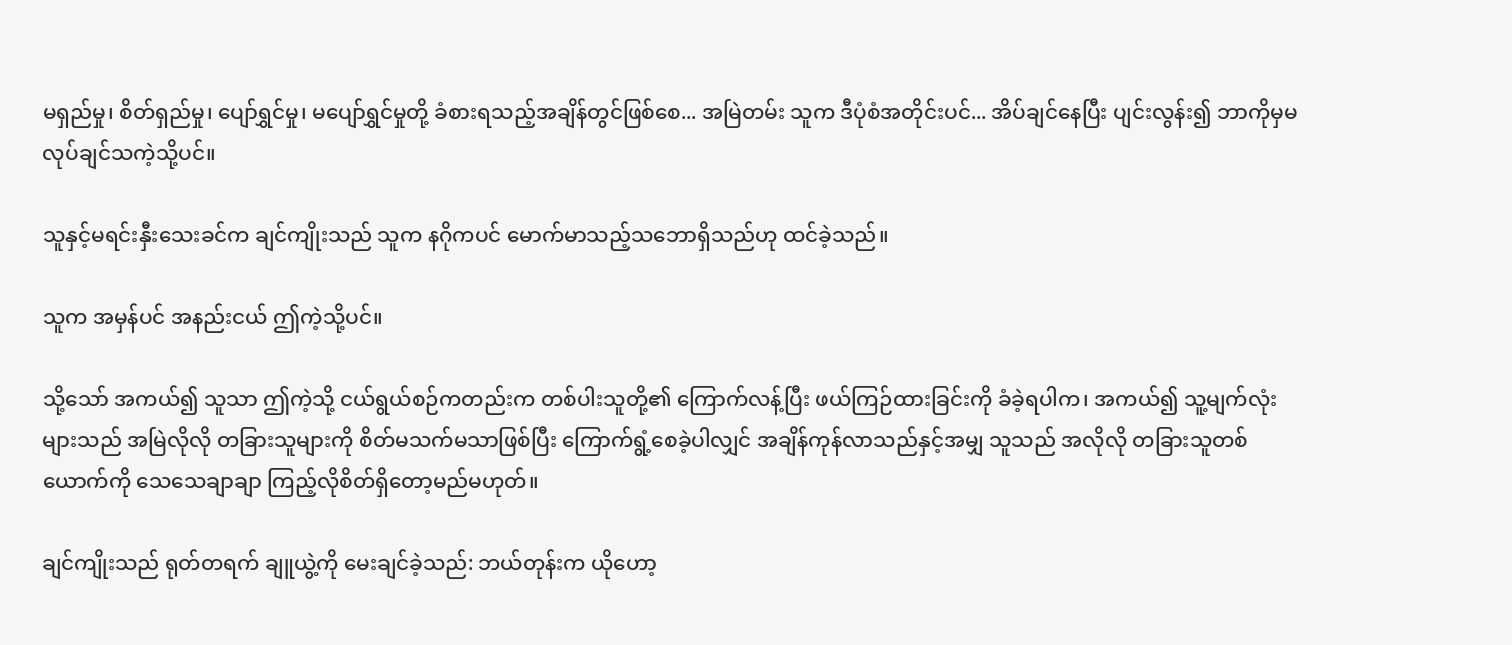မရှည်မှု၊ စိတ်ရှည်မှု၊ ပျော်ရွှင်မှု၊ မပျော်ရွှင်မှုတို့ ခံစားရသည့်အချိန်တွင်ဖြစ်စေ... အမြဲတမ်း သူက ဒီပုံစံအတိုင်းပင်... အိပ်ချင်နေပြီး ပျင်းလွန်း၍ ဘာကိုမှမလုပ်ချင်သကဲ့သို့ပင်။

သူနှင့်မရင်းနှီးသေးခင်က ချင်ကျိုးသည် သူက နဂိုကပင် မောက်မာသည့်သဘောရှိသည်ဟု ထင်ခဲ့သည်။

သူက အမှန်ပင် အနည်းငယ် ဤကဲ့သို့ပင်။

သို့သော် အကယ်၍ သူသာ ဤကဲ့သို့ ငယ်ရွယ်စဉ်ကတည်းက တစ်ပါးသူတို့၏ ကြောက်လန့်ပြီး ဖယ်ကြဉ်ထားခြင်းကို ခံခဲ့ရပါက၊ အကယ်၍ သူ့မျက်လုံးများသည် အမြဲလိုလို တခြားသူများကို စိတ်မသက်မသာဖြစ်ပြီး ကြောက်ရွံ့စေခဲ့ပါလျှင် အချိန်ကုန်လာသည်နှင့်အမျှ သူသည် အလိုလို တခြားသူတစ်ယောက်ကို သေသေချာချာ ကြည့်လိုစိတ်ရှိတော့မည်မဟုတ်။

ချင်ကျိုးသည် ရုတ်တရက် ချူယွဲ့ကို မေးချင်ခဲ့သည်: ဘယ်တုန်းက ယိုဟော့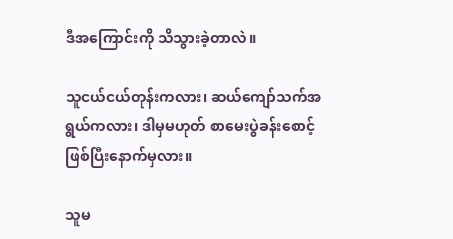ဒီအကြောင်းကို သိသွားခဲ့တာလဲ။

သူငယ်ငယ်တုန်းကလား၊ ဆယ်ကျော်သက်အရွယ်ကလား၊ ဒါမှမဟုတ် စာမေးပွဲခန်းစောင့် ဖြစ်ပြီးနောက်မှလား။

သူမ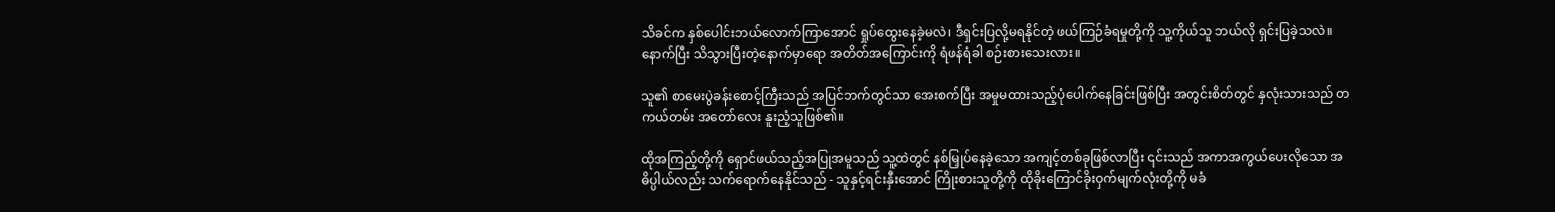သိခင်က နှစ်ပေါင်းဘယ်လောက်ကြာအောင် ရှုပ်ထွေးနေခဲ့မလဲ၊ ဒီရှင်းပြလို့မရနိုင်တဲ့ ဖယ်ကြဉ်ခံရမှုတို့ကို သူ့ကိုယ်သူ ဘယ်လို ရှင်းပြခဲ့သလဲ။ နောက်ပြီး သိသွားပြီးတဲ့နောက်မှာရော အတိတ်အကြောင်းကို ရံဖန်ရံခါ စဉ်းစားသေးလား။

သူ၏ စာမေးပွဲခန်းစောင့်ကြီးသည် အပြင်ဘက်တွင်သာ အေးစက်ပြီး အမှုမထားသည့်ပုံပေါက်နေခြင်းဖြစ်ပြီး အတွင်းစိတ်တွင် နှလုံးသားသည် တကယ်တမ်း အတော်လေး နူးညံ့သူဖြစ်၏။

ထိုအကြည့်တို့ကို ရှောင်ဖယ်သည့်အပြုအမူသည် သူ့ထဲတွင် နစ်မြှုပ်နေခဲ့သော အကျင့်တစ်ခုဖြစ်လာပြီး ၎င်းသည် အကာအကွယ်ပေးလိုသော အဓိပ္ပါယ်လည်း သက်ရောက်နေနိုင်သည် - သူနှင့်ရင်းနှီးအောင် ကြိုးစားသူတို့ကို ထိုခိုးကြောင်ခိုးဝှက်မျက်လုံးတို့ကို မခံ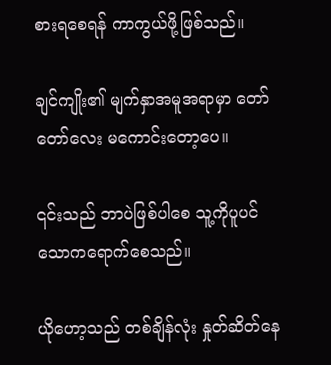စားရစေရန် ကာကွယ်ဖို့ဖြစ်သည်။

ချင်ကျိုး၏ မျက်နှာအမူအရာမှာ တော်တော်လေး မကောင်းတော့ပေ။

၎င်းသည် ဘာပဲဖြစ်ပါစေ သူ့ကိုပူပင်သောကရောက်စေသည်။

ယိုဟော့သည် တစ်ချိန်လုံး နှုတ်ဆိတ်နေ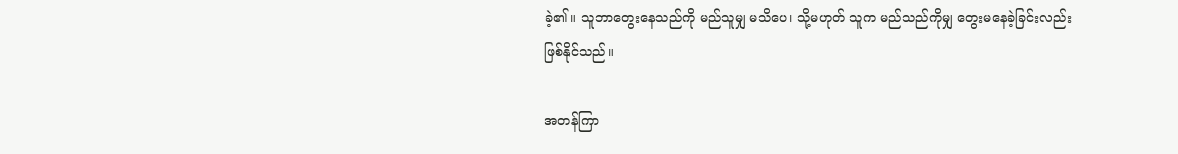ခဲ့၏။ သူဘာတွေးနေသည်ကို မည်သူမျှ မသိပေ၊ သို့မဟုတ် သူက မည်သည်ကိုမျှ တွေးမနေခဲ့ခြင်းလည်း ဖြစ်နိုင်သည်။

အတန်ကြာ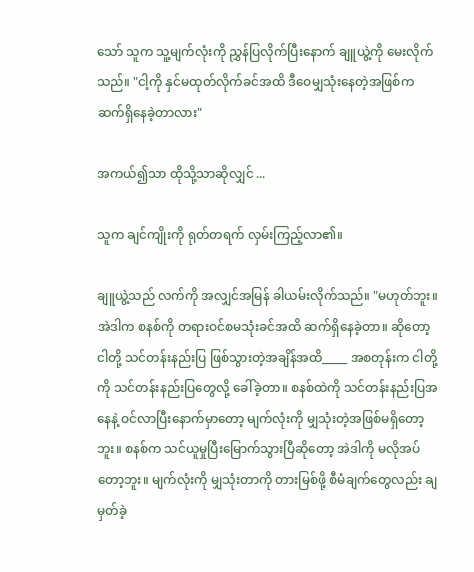သော် သူက သူ့မျက်လုံးကို ညွှန်ပြလိုက်ပြီးနောက် ချူယွဲ့ကို မေးလိုက်သည်။ "ငါ့ကို နှင်မထုတ်လိုက်ခင်အထိ ဒီဝေမျှသုံးနေတဲ့အဖြစ်က ဆက်ရှိနေခဲ့တာလား"

အကယ်၍သာ ထိုသို့သာဆိုလျှင် ...

သူက ချင်ကျိုးကို ရုတ်တရက် လှမ်းကြည့်လာ၏။

ချူယွဲ့သည် လက်ကို အလျှင်အမြန် ခါယမ်းလိုက်သည်။ "မဟုတ်ဘူး။ အဲဒါက စနစ်ကို တရားဝင်စမသုံးခင်အထိ ဆက်ရှိနေခဲ့တာ။ ဆိုတော့ ငါတို့ သင်တန်းနည်းပြ ဖြစ်သွားတဲ့အချိန်အထိ_____ အစတုန်းက ငါတို့ကို သင်တန်းနည်းပြတွေလို့ ခေါ်ခဲ့တာ။ စနစ်ထဲကို သင်တန်းနည်းပြအနေနဲ့ ဝင်လာပြီးနောက်မှာတော့ မျက်လုံးကို မျှသုံးတဲ့အဖြစ်မရှိတော့ဘူး။ စနစ်က သင်ယူမှုပြီးမြောက်သွားပြီဆိုတော့ အဲဒါကို မလိုအပ်တော့ဘူး။ မျက်လုံးကို မျှသုံးတာကို တားမြစ်ဖို့ စီမံချက်တွေလည်း ချမှတ်ခဲ့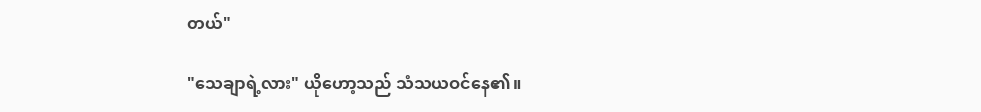တယ်"

"သေချာရဲ့လား" ယိုဟော့သည် သံသယဝင်နေ၏။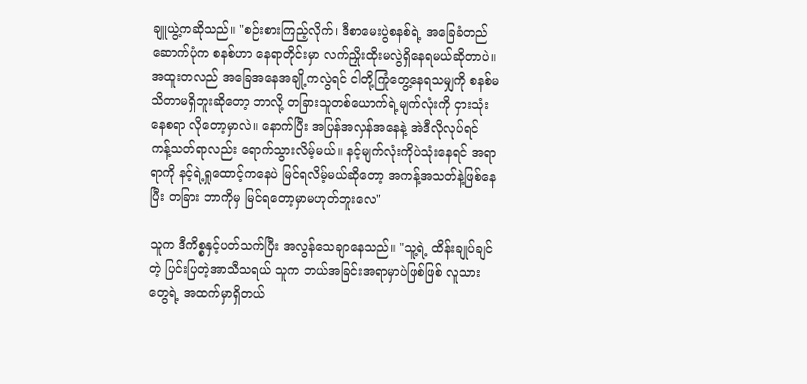ချူယွဲ့ကဆိုသည်။ "စဉ်းစားကြည့်လိုက်၊ ဒီစာမေးပွဲစနစ်ရဲ့ အခြေခံတည်ဆောက်ပုံက စနစ်ဟာ နေရာတိုင်းမှာ လက်ညှိုးထိုးမလွဲရှိနေရမယ်ဆိုတာပဲ။ အထူးတလည် အခြေအနေအချို့ကလွဲရင် ငါတို့ကြုံတွေ့နေရသမျှကို စနစ်မသိတာမရှိဘူးဆိုတော့ ဘာလို့ တခြားသူတစ်ယောက်ရဲ့မျက်လုံးကို ငှားသုံးနေစရာ လိုတော့မှာလဲ။ နောက်ပြီး အပြန်အလှန်အနေနဲ့ အဲဒီလိုလုပ်ရင် ကန့်သတ်ရာလည်း ရောက်သွားလိမ့်မယ်။ နင့်မျက်လုံးကိုပဲသုံးနေရင် အရာရာကို နင့်ရဲ့ရှုထောင့်ကနေပဲ မြင်ရလိမ့်မယ်ဆိုတော့ အကန့်အသတ်နဲ့ဖြစ်နေပြီး တခြား ဘာကိုမှ မြင်ရတော့မှာမဟုတ်ဘူးလေ"

သူက ဒီကိစ္စနှင့်ပတ်သက်ပြီး အလွန်သေချာနေသည်။ "သူ့ရဲ့ ထိန်းချုပ်ချင်တဲ့ ပြင်းပြတဲ့အာသီသရယ် သူက ဘယ်အခြင်းအရာမှာပဲဖြစ်ဖြစ် လူသားတွေရဲ့ အထက်မှာရှိတယ်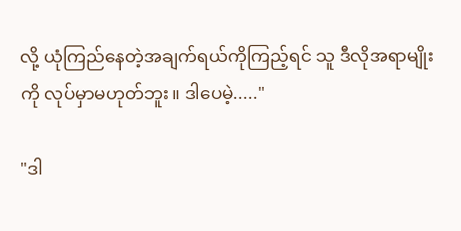လို့ ယုံကြည်နေတဲ့အချက်ရယ်ကိုကြည့်ရင် သူ ဒီလိုအရာမျိုးကို လုပ်မှာမဟုတ်ဘူး။ ဒါပေမဲ့....."

"ဒါ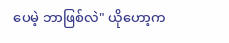ပေမဲ့ ဘာဖြစ်လဲ" ယိုဟော့က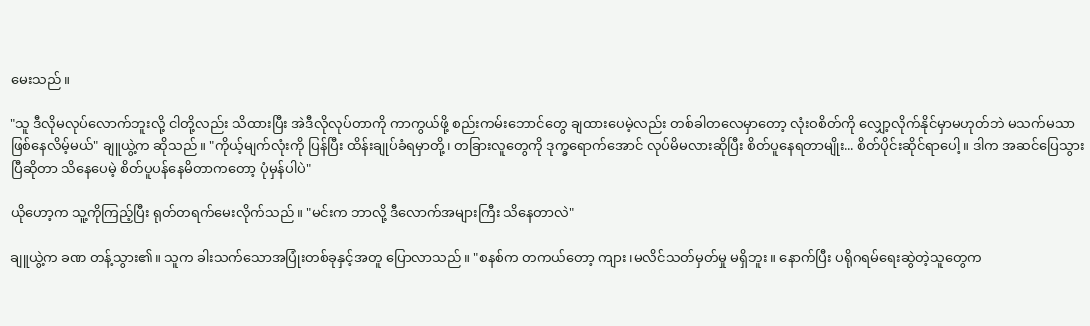မေးသည်။

"သူ ဒီလိုမလုပ်လောက်ဘူးလို့ ငါတို့လည်း သိထားပြီး အဲဒီလိုလုပ်တာကို ကာကွယ်ဖို့ စည်းကမ်းဘောင်တွေ ချထားပေမဲ့လည်း တစ်ခါတလေမှာတော့ လုံးဝစိတ်ကို လျှော့လိုက်နိုင်မှာမဟုတ်ဘဲ မသက်မသာ ဖြစ်နေလိမ့်မယ်" ချူယွဲ့က ဆိုသည်။ "ကိုယ့်မျက်လုံးကို ပြန်ပြီး ထိန်းချုပ်ခံရမှာတို့၊ တခြားလူတွေကို ဒုက္ခရောက်အောင် လုပ်မိမလားဆိုပြီး စိတ်ပူနေရတာမျိုး... စိတ်ပိုင်းဆိုင်ရာပေါ့။ ဒါက အဆင်ပြေသွားပြီဆိုတာ သိနေပေမဲ့ စိတ်ပူပန်နေမိတာကတော့ ပုံမှန်ပါပဲ"

ယိုဟော့က သူ့ကိုကြည့်ပြီး ရုတ်တရက်မေးလိုက်သည်။ "မင်းက ဘာလို့ ဒီလောက်အများကြီး သိနေတာလဲ"

ချူယွဲ့က ခဏ တန့်သွား၏။ သူက ခါးသက်သောအပြုံးတစ်ခုနှင့်အတူ ပြောလာသည်။ "စနစ်က တကယ်တော့ ကျား၊မလိင်သတ်မှတ်မှု မရှိဘူး။ နောက်ပြီး ပရိုဂရမ်ရေးဆွဲတဲ့သူတွေက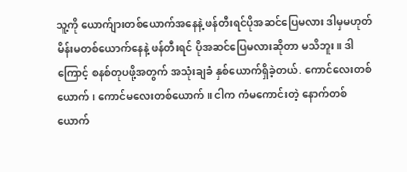သူ့ကို ယောက်ျားတစ်ယောက်အနေနဲ့ ဖန်တီးရင်ပိုအဆင်ပြေမလား ဒါမှမဟုတ် မိန်းမတစ်ယောက်နေနဲ့ ဖန်တီးရင် ပိုအဆင်ပြေမလားဆိုတာ မသိဘူး။ ဒါကြောင့် စနစ်တုပဖို့အတွက် အသုံးချခံ နှစ်ယောက်ရှိခဲ့တယ်. ကောင်လေးတစ်ယောက်၊ ကောင်မလေးတစ်ယောက်။ ငါက ကံမကောင်းတဲ့ နောက်တစ်ယောက်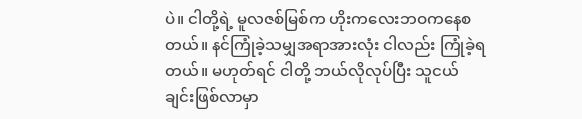ပဲ။ ငါတို့ရဲ့ မူလဇစ်မြစ်က ဟိုးကလေးဘဝကနေစတယ်။ နင်ကြုံခဲ့သမျှအရာအားလုံး ငါလည်း ကြုံခဲ့ရတယ်။ မဟုတ်ရင် ငါတို့ ဘယ်လိုလုပ်ပြီး သူငယ်ချင်းဖြစ်လာမှာ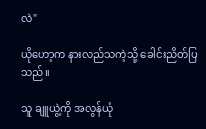လဲ"

ယိုဟော့က နားလည်သကဲ့သို့ ခေါင်းညိတ်ပြသည်။

သူ ချူယွဲ့ကို အလွန်ယုံ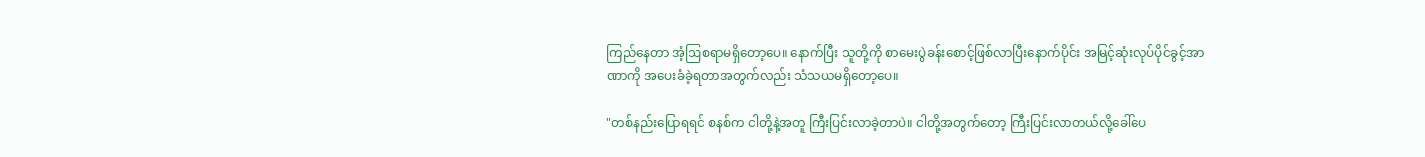ကြည်နေတာ အံ့ဩစရာမရှိတော့ပေ။ နောက်ပြီး သူတို့ကို စာမေးပွဲခန်းစောင့်ဖြစ်လာပြီးနောက်ပိုင်း အမြင့်ဆုံးလုပ်ပိုင်ခွင့်အာဏာကို အပေးခံခဲ့ရတာအတွက်လည်း သံသယမရှိတော့ပေ။

"တစ်နည်းပြောရရင် စနစ်က ငါတို့နဲ့အတူ ကြီးပြင်းလာခဲ့တာပဲ။ ငါတို့အတွက်တော့ ကြီးပြင်းလာတယ်လို့ခေါ်ပေ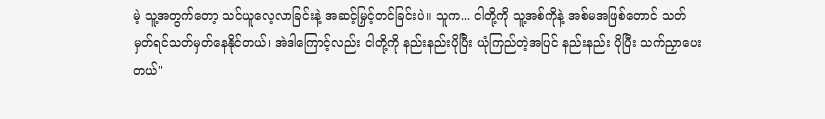မဲ့ သူ့အတွက်တော့ သင်ယူလေ့လာခြင်းနဲ့ အဆင့်မြှင့်တင်ခြင်းပဲ။ သူက... ငါတို့ကို သူ့အစ်ကိုနဲ့ အစ်မအဖြစ်တောင် သတ်မှတ်ရင်သတ်မှတ်နေနိုင်တယ်၊ အဲဒါကြောင့်လည်း ငါတို့ကို နည်းနည်းပိုပြီး ယုံကြည်တဲ့အပြင် နည်းနည်း ပိုပြီး သက်ညှာပေးတယ်"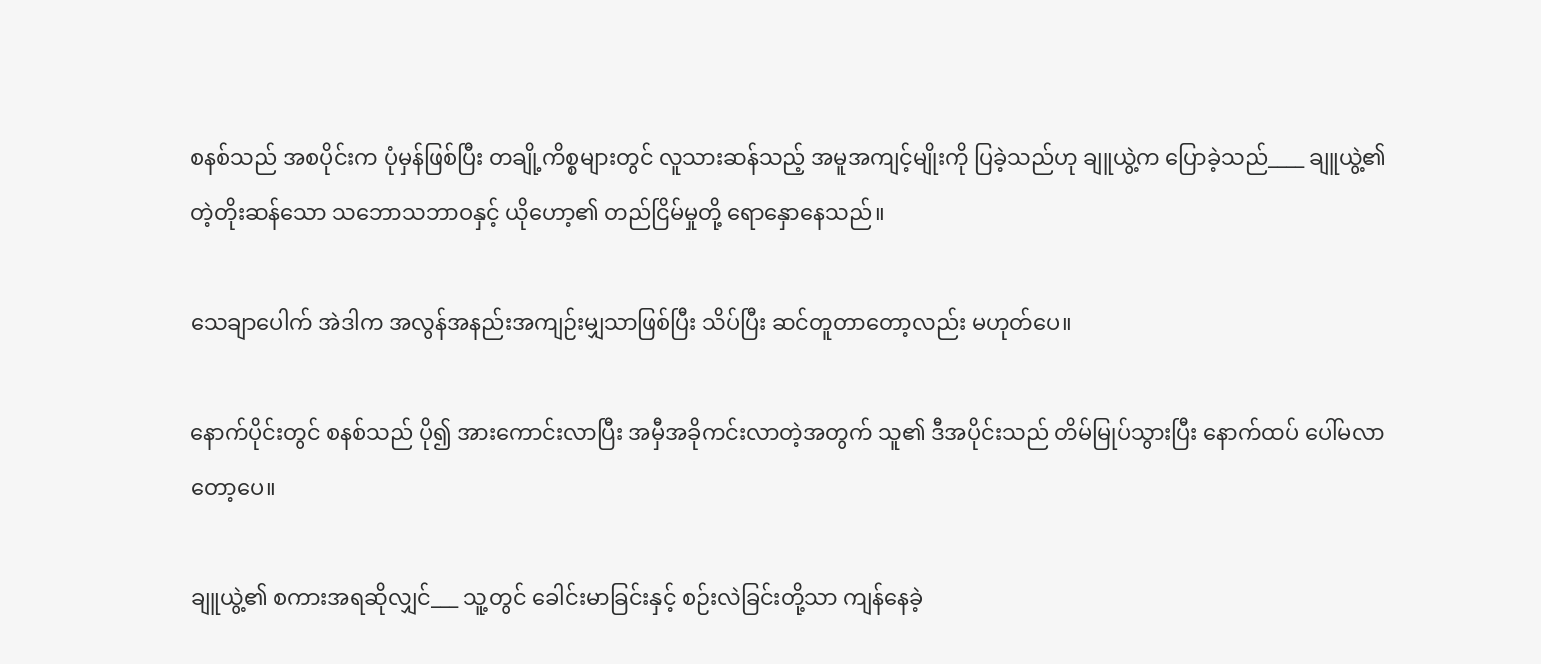စနစ်သည် အစပိုင်းက ပုံမှန်ဖြစ်ပြီး တချို့ကိစ္စများတွင် လူသားဆန်သည့် အမူအကျင့်မျိုးကို ပြခဲ့သည်ဟု ချူယွဲ့က ပြောခဲ့သည်____ ချူယွဲ့၏ တဲ့တိုးဆန်သော သဘောသဘာဝနှင့် ယိုဟော့၏ တည်ငြိမ်မှုတို့ ရောနှောနေသည်။

သေချာပေါက် အဲဒါက အလွန်အနည်းအကျဉ်းမျှသာဖြစ်ပြီး သိပ်ပြီး ဆင်တူတာတော့လည်း မဟုတ်ပေ။

နောက်ပိုင်းတွင် စနစ်သည် ပို၍ အားကောင်းလာပြီး အမှီအခိုကင်းလာတဲ့အတွက် သူ၏ ဒီအပိုင်းသည် တိမ်မြုပ်သွားပြီး နောက်ထပ် ပေါ်မလာတော့ပေ။

ချူယွဲ့၏ စကားအရဆိုလျှင်___ သူ့တွင် ခေါင်းမာခြင်းနှင့် စဉ်းလဲခြင်းတို့သာ ကျန်နေခဲ့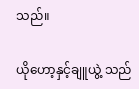သည်။

ယိုဟော့နှင့်ချူယွဲ့ သည်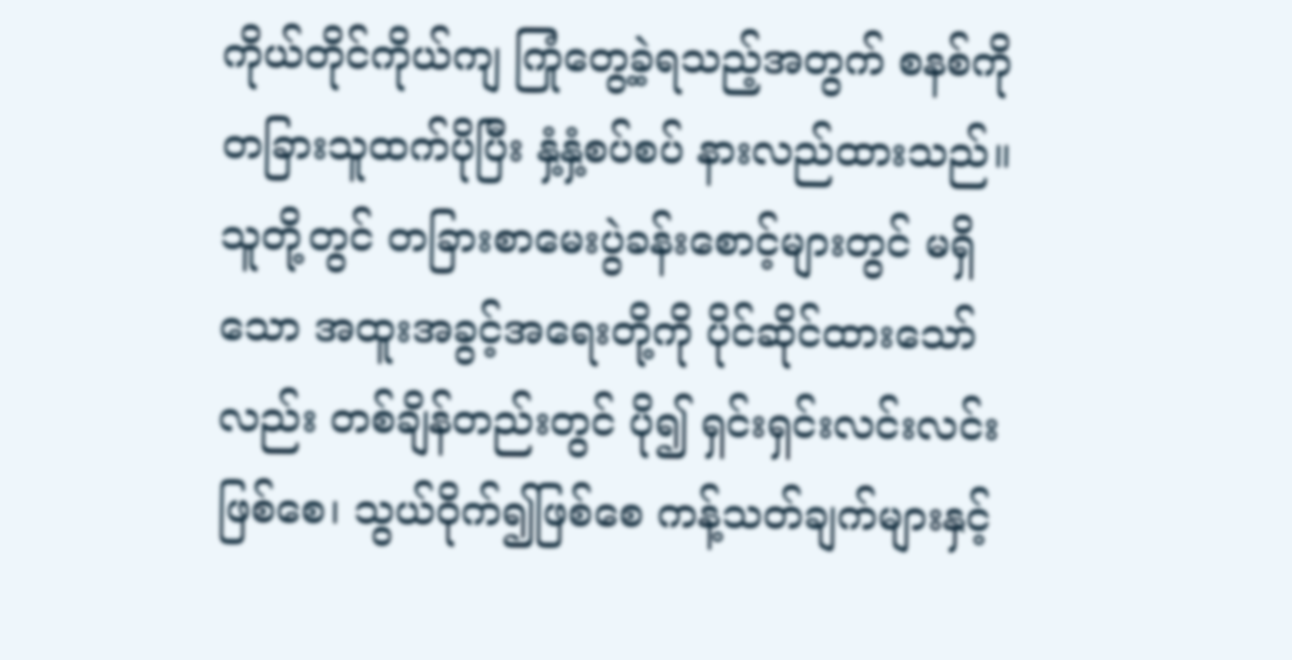ကိုယ်တိုင်ကိုယ်ကျ ကြုံတွေ့ခဲ့ရသည့်အတွက် စနစ်ကို တခြားသူထက်ပိုပြီး နှံ့နှံ့စပ်စပ် နားလည်ထားသည်။ သူတို့တွင် တခြားစာမေးပွဲခန်းစောင့်များတွင် မရှိသော အထူးအခွင့်အရေးတို့ကို ပိုင်ဆိုင်ထားသော်လည်း တစ်ချိန်တည်းတွင် ပို၍ ရှင်းရှင်းလင်းလင်းဖြစ်စေ၊ သွယ်ဝိုက်၍ဖြစ်စေ ကန့်သတ်ချက်များနှင့်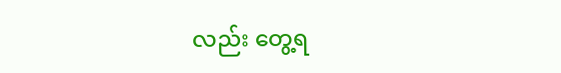လည်း တွေ့ရ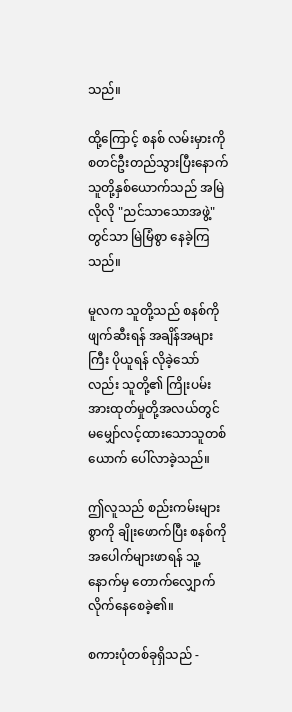သည်။

ထို့ကြောင့် စနစ် လမ်းမှားကို စတင်ဦးတည်သွားပြီးနောက် သူတို့နှစ်ယောက်သည် အမြဲလိုလို "ညင်သာသောအဖွဲ့" တွင်သာ မြဲမြံစွာ နေခဲ့ကြသည်။

မူလက သူတို့သည် စနစ်ကို ဖျက်ဆီးရန် အချိန်အများကြီး ပိုယူရန် လိုခဲ့သော်လည်း သူတို့၏ ကြိုးပမ်းအားထုတ်မှုတို့အလယ်တွင် မမျှော်လင့်ထားသောသူတစ်ယောက် ပေါ်လာခဲ့သည်။

ဤလူသည် စည်းကမ်းများစွာကို ချိုးဖောက်ပြီး စနစ်ကို အပေါက်များဖာရန် သူ့နောက်မှ တောက်လျှောက် လိုက်နေစေခဲ့၏။

စကားပုံတစ်ခုရှိသည် -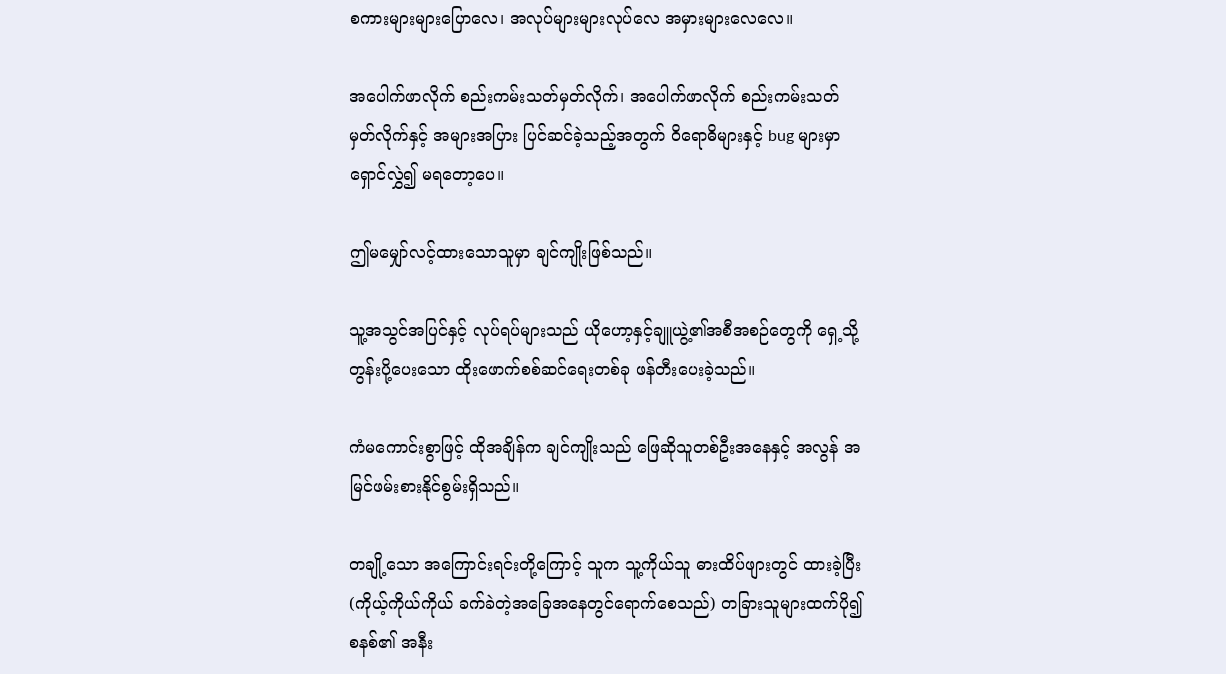စကားများများပြောလေ၊ အလုပ်များများလုပ်လေ အမှားများလေလေ။

အပေါက်ဖာလိုက် စည်းကမ်းသတ်မှတ်လိုက်၊ အပေါက်ဖာလိုက် စည်းကမ်းသတ်မှတ်လိုက်နှင့် အများအပြား ပြင်ဆင်ခဲ့သည့်အတွက် ဝိရောဓိများနှင့် bug များမှာ ရှောင်လွှဲ၍ မရတော့ပေ။

ဤမမျှော်လင့်ထားသောသူမှာ ချင်ကျိုးဖြစ်သည်။

သူ့အသွင်အပြင်နှင့် လုပ်ရပ်များသည် ယိုဟော့နှင့်ချူယွဲ့၏အစီအစဉ်တွေကို ရှေ့သို့တွန်းပို့ပေးသော ထိုးဖောက်စစ်ဆင်ရေးတစ်ခု ဖန်တီးပေးခဲ့သည်။

ကံမကောင်းစွာဖြင့် ထိုအချိန်က ချင်ကျိုးသည် ဖြေဆိုသူတစ်ဦးအနေနှင့် အလွန် အမြင်ဖမ်းစားနိုင်စွမ်းရှိသည်။

တချို့သော အကြောင်းရင်းတို့ကြောင့် သူက သူ့ကိုယ်သူ ဓားထိပ်ဖျားတွင် ထားခဲ့ပြီး (ကိုယ့်ကိုယ်ကိုယ် ခက်ခဲတဲ့အခြေအနေတွင်ရောက်စေသည်) တခြားသူများထက်ပို၍ စနစ်၏ အနီး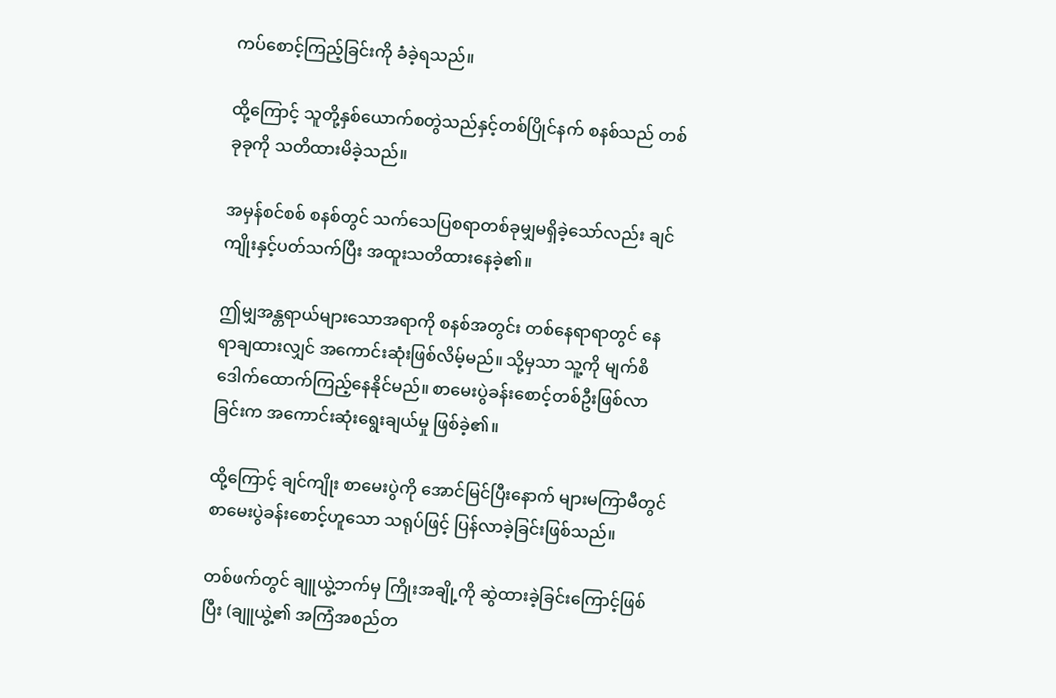ကပ်စောင့်ကြည့်ခြင်းကို ခံခဲ့ရသည်။

ထို့ကြောင့် သူတို့နှစ်ယောက်စတွဲသည်နှင့်တစ်ပြိုင်နက် စနစ်သည် တစ်ခုခုကို သတိထားမိခဲ့သည်။

အမှန်စင်စစ် စနစ်တွင် သက်သေပြစရာတစ်ခုမျှမရှိခဲ့သော်လည်း ချင်ကျိုးနှင့်ပတ်သက်ပြီး အထူးသတိထားနေခဲ့၏။

ဤမျှအန္တရာယ်များသောအရာကို စနစ်အတွင်း တစ်နေရာရာတွင် နေရာချထားလျှင် အကောင်းဆုံးဖြစ်လိမ့်မည်။ သို့မှသာ သူ့ကို မျက်စိဒေါက်ထောက်ကြည့်နေနိုင်မည်။ စာမေးပွဲခန်းစောင့်တစ်ဦးဖြစ်လာခြင်းက အကောင်းဆုံးရွေးချယ်မှု ဖြစ်ခဲ့၏။

ထို့ကြောင့် ချင်ကျိုး စာမေးပွဲကို အောင်မြင်ပြီးနောက် များမကြာမီတွင် စာမေးပွဲခန်းစောင့်ဟူသော သရုပ်ဖြင့် ပြန်လာခဲ့ခြင်းဖြစ်သည်။

တစ်ဖက်တွင် ချူယွဲ့ဘက်မှ ကြိုးအချို့ကို ဆွဲထားခဲ့ခြင်းကြောင့်ဖြစ်ပြီး (ချူယွဲ့၏ အကြံအစည်တ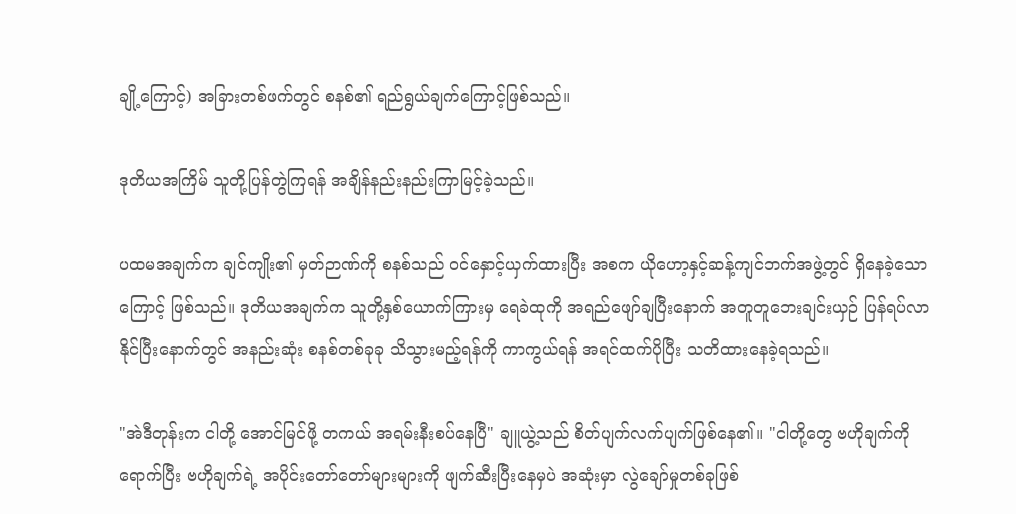ချို့ကြောင့်) အခြားတစ်ဖက်တွင် စနစ်၏ ရည်ရွယ်ချက်ကြောင့်ဖြစ်သည်။

ဒုတိယအကြိမ် သူတို့ပြန်တွဲကြရန် အချိန်နည်းနည်းကြာမြင့်ခဲ့သည်။

ပထမအချက်က ချင်ကျိုး၏ မှတ်ဉာဏ်ကို စနစ်သည် ဝင်နှောင့်ယှက်ထားပြီး အစက ယိုဟော့နှင့်ဆန့်ကျင်ဘက်အဖွဲ့တွင် ရှိနေခဲ့သောကြောင့် ဖြစ်သည်။ ဒုတိယအချက်က သူတို့နှစ်ယောက်ကြားမှ ရေခဲထုကို အရည်ဖျော်ချပြီးနောက် အတူတူဘေးချင်းယှဉ် ပြန်ရပ်လာနိုင်ပြီးနောက်တွင် အနည်းဆုံး စနစ်တစ်ခုခု သိသွားမည့်ရန်ကို ကာကွယ်ရန် အရင်ထက်ပိုပြီး သတိထားနေခဲ့ရသည်။

"အဲဒီတုန်းက ငါတို့ အောင်မြင်ဖို့ တကယ် အရမ်းနီးစပ်နေပြီ" ချူယွဲ့သည် စိတ်ပျက်လက်ပျက်ဖြစ်နေ၏။ "ငါတို့တွေ ဗဟိုချက်ကို ရောက်ပြီး ဗဟိုချက်ရဲ့ အပိုင်းတော်တော်များများကို ဖျက်ဆီးပြီးနေမှပဲ အဆုံးမှာ လွဲချော်မှုတစ်ခုဖြစ်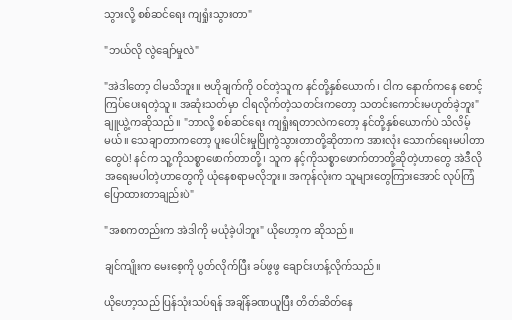သွားလို့ စစ်ဆင်ရေး ကျရှုံးသွားတာ"

"ဘယ်လို လွဲချော်မှုလဲ"

"အဲဒါတော့ ငါမသိဘူး။ ဗဟိုချက်ကို ဝင်တဲ့သူက နင်တို့နှစ်ယောက်၊ ငါက နောက်ကနေ စောင့်ကြပ်ပေးရတဲ့သူ။ အဆုံးသတ်မှာ ငါရလိုက်တဲ့သတင်းကတော့ သတင်းကောင်းမဟုတ်ခဲ့ဘူး" ချူယွဲ့ကဆိုသည်။ "ဘာလို့ စစ်ဆင်ရေး ကျရှုံးရတာလဲကတော့ နင်တို့နှစ်ယောက်ပဲ သိလိမ့်မယ်။ သေချာတာကတော့ ပူးပေါင်းမှုပြိုကွဲသွားတာတို့ဆိုတာက အားလုံး သောက်ရေးမပါတာတွေပဲ! နင်က သူ့ကိုသစ္စာဖောက်တာတို့၊ သူက နင့်ကိုသစ္စာဖောက်တာတို့ဆိုတဲ့ဟာတွေ အဲဒီလို အရေးမပါတဲ့ဟာတွေကို ယုံနေစရာမလိုဘူး။ အကုန်လုံးက သူများတွေကြားအောင် လုပ်ကြံပြောထားတာချည်းပဲ"

"အစကတည်းက အဲဒါကို မယုံခဲ့ပါဘူး" ယိုဟော့က ဆိုသည်။

ချင်ကျိုးက မေးစေ့ကို ပွတ်လိုက်ပြီး ခပ်ဖွဖွ ချောင်းဟန့်လိုက်သည်။

ယိုဟော့သည် ပြန်သုံးသပ်ရန် အချိန်ခဏယူပြီး တိတ်ဆိတ်နေ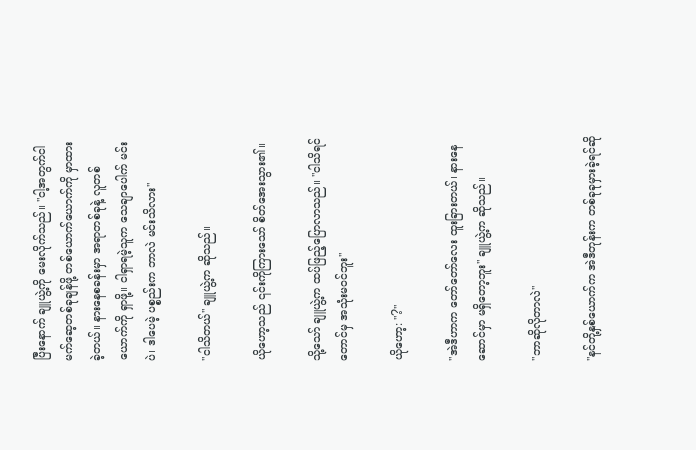ပြီးနောက် ချူယွဲ့ကို မေးလိုက်သည်။ "ငါ့အတွက်ငါ မက်ဆေ့တစ်ခုချန်ဖို့ တစ်ယောက်ယောက်ကို မှာထားခဲ့တယ်။ နားနေစခန်းမှာ အရာတစ်ခုနဲ့ လူတစ်ယောက်ကို ရှာဖို့။ ငါရှာရမဲ့သူက သေချာပေါက် မင်းပဲ၊ ဒါပေမဲ့ ပစ္စည်းက ဘာလဲ မင်းသိလား"

"ငါသိတယ်" ချူယွဲ့က ဆိုသည်။

ယိုဟော့သည် ၎င်းကိုကြားသော် စိတ်အေးသွား၏။

သို့သော် ချူယွဲ့က ထပ်ဖြည့်ပြောလာသည်။ "ငါသိရင်တောင်မှ အသုံးမဝင်ဘူး"

ယိုဟော့: "?"

"အဲဒီဟာက တော်တော်လေး ထူးခြားတယ်၊ နားနေဆောင်မှာ မရှိတော့ဘူး" ချူယွဲ့က ဆိုသည်။

"ဘာဆိုလိုတာလဲ"

"နင်တို့နှစ်ယောက်က အဲဒီတုန်းက တစ်ခုခုမှားခဲ့ရင်ဆို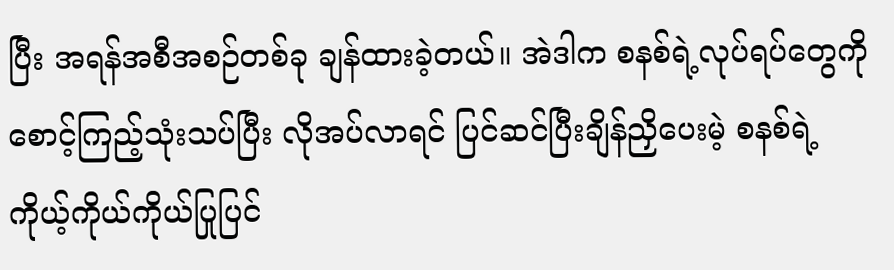ပြီး အရန်အစီအစဉ်တစ်ခု ချန်ထားခဲ့တယ်။ အဲဒါက စနစ်ရဲ့လုပ်ရပ်တွေကို စောင့်ကြည့်သုံးသပ်ပြီး လိုအပ်လာရင် ပြင်ဆင်ပြီးချိန်ညှိပေးမဲ့ စနစ်ရဲ့ ကိုယ့်ကိုယ်ကိုယ်ပြုပြင်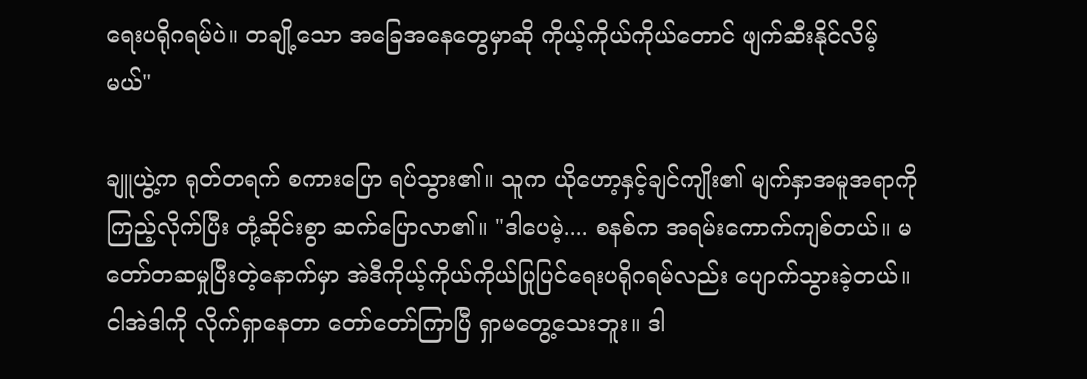ရေးပရိုဂရမ်ပဲ။ တချို့သော အခြေအနေတွေမှာဆို ကိုယ့်ကိုယ်ကိုယ်တောင် ဖျက်ဆီးနိုင်လိမ့်မယ်"

ချူယွဲ့က ရုတ်တရက် စကားပြော ရပ်သွား၏။ သူက ယိုဟော့နှင့်ချင်ကျိုး၏ မျက်နှာအမူအရာကို ကြည့်လိုက်ပြီး တုံ့ဆိုင်းစွာ ဆက်ပြောလာ၏။ "ဒါပေမဲ့.... စနစ်က အရမ်းကောက်ကျစ်တယ်။ မတော်တဆမှုပြီးတဲ့နောက်မှာ အဲဒီကိုယ့်ကိုယ်ကိုယ်ပြုပြင်ရေးပရိုဂရမ်လည်း ပျောက်သွားခဲ့တယ်။ ငါအဲဒါကို လိုက်ရှာနေတာ တော်တော်ကြာပြီ ရှာမတွေ့သေးဘူး။ ဒါ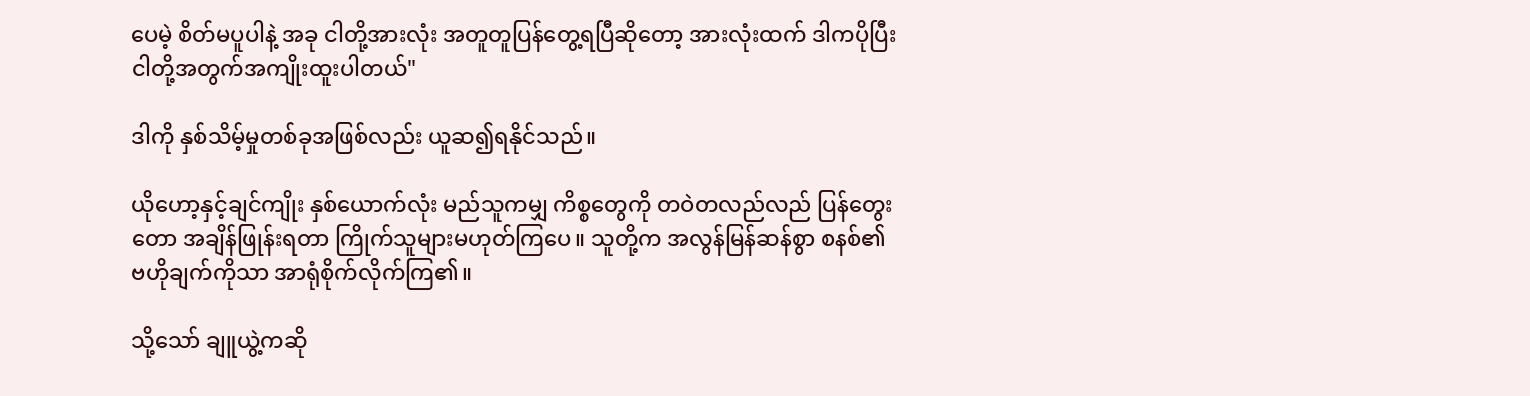ပေမဲ့ စိတ်မပူပါနဲ့ အခု ငါတို့အားလုံး အတူတူပြန်တွေ့ရပြီဆိုတော့ အားလုံးထက် ဒါကပိုပြီး ငါတို့အတွက်အကျိုးထူးပါတယ်"

ဒါကို နှစ်သိမ့်မှုတစ်ခုအဖြစ်လည်း ယူဆ၍ရနိုင်သည်။

ယိုဟော့နှင့်ချင်ကျိုး နှစ်ယောက်လုံး မည်သူကမျှ ကိစ္စတွေကို တဝဲတလည်လည် ပြန်တွေးတော အချိန်ဖြုန်းရတာ ကြိုက်သူများမဟုတ်ကြပေ။ သူတို့က အလွန်မြန်ဆန်စွာ စနစ်၏ဗဟိုချက်ကိုသာ အာရုံစိုက်လိုက်ကြ၏။

သို့သော် ချူယွဲ့ကဆို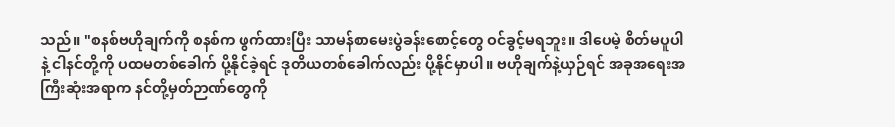သည်။ "စနစ်ဗဟိုချက်ကို စနစ်က ဖွက်ထားပြီး သာမန်စာမေးပွဲခန်းစောင့်တွေ ဝင်ခွင့်မရဘူး။ ဒါပေမဲ့ စိတ်မပူပါနဲ့ ငါနင်တို့ကို ပထမတစ်ခေါက် ပို့နိုင်ခဲ့ရင် ဒုတိယတစ်ခေါက်လည်း ပို့နိုင်မှာပါ။ ဗဟိုချက်နဲ့ယှဉ်ရင် အခုအရေးအကြီးဆုံးအရာက နင်တို့မှတ်ဉာဏ်တွေကို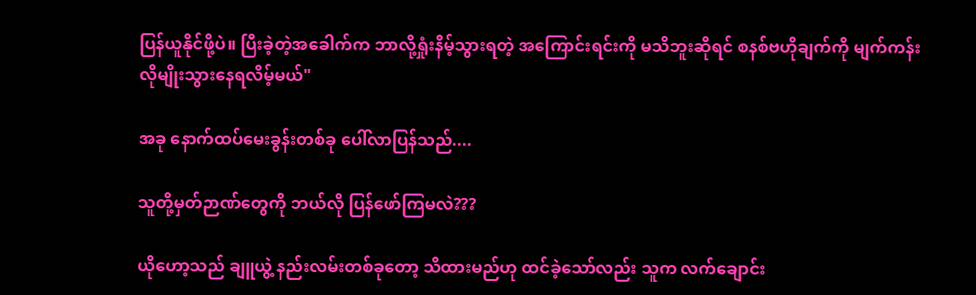ပြန်ယူနိုင်ဖို့ပဲ။ ပြီးခဲ့တဲ့အခေါက်က ဘာလို့ရှုံးနိမ့်သွားရတဲ့ အကြောင်းရင်းကို မသိဘူးဆိုရင် စနစ်ဗဟိုချက်ကို မျက်ကန်းလိုမျိုးသွားနေရလိမ့်မယ်"

အခု နောက်ထပ်မေးခွန်းတစ်ခု ပေါ်လာပြန်သည်....

သူတို့မှတ်ဉာဏ်တွေကို ဘယ်လို ပြန်ဖော်ကြမလဲ???

ယိုဟော့သည် ချူယွဲ့ နည်းလမ်းတစ်ခုတော့ သိထားမည်ဟု ထင်ခဲ့သော်လည်း သူက လက်ချောင်း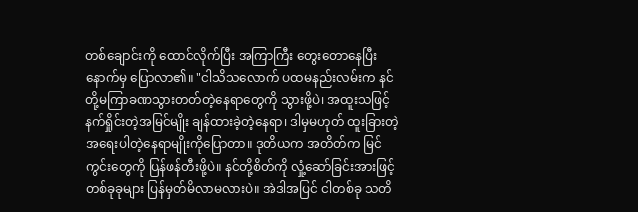တစ်ချောင်းကို ထောင်လိုက်ပြီး အကြာကြီး တွေးတောနေပြီးနောက်မှ ပြောလာ၏။ "ငါသိသလောက် ပထမနည်းလမ်းက နင်တို့မကြာခဏသွားတတ်တဲ့နေရာတွေကို သွားဖို့ပဲ၊ အထူးသဖြင့် နက်ရှိုင်းတဲ့အမြင်မျိုး ချန်ထားခဲ့တဲ့နေရာ၊ ဒါမှမဟုတ် ထူးခြားတဲ့အရေးပါတဲ့နေရာမျိုးကိုပြောတာ။ ဒုတိယက အတိတ်က မြင်ကွင်းတွေကို ပြန်ဖန်တီးဖို့ပဲ။ နင်တို့စိတ်ကို လှုံ့ဆော်ခြင်းအားဖြင့် တစ်ခုခုများ ပြန်မှတ်မိလာမလားပဲ။ အဲဒါအပြင် ငါတစ်ခု သတိ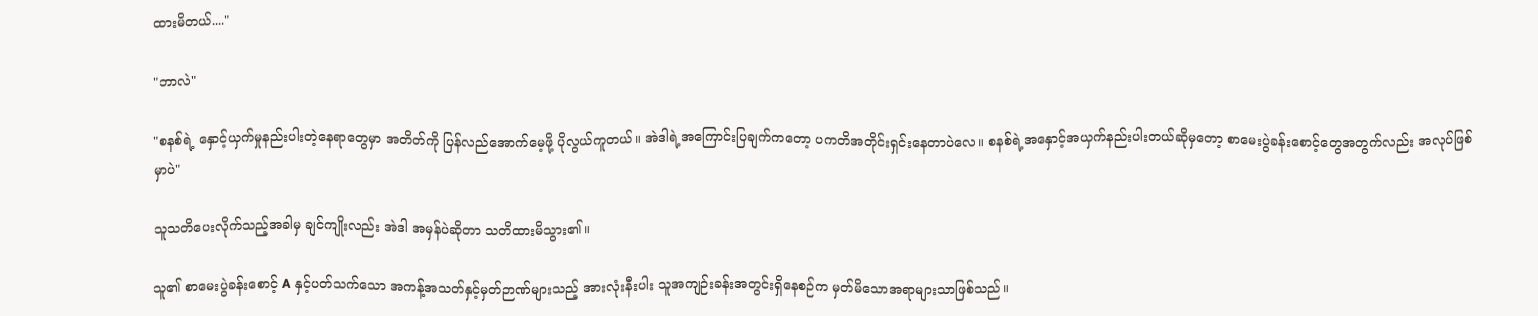ထားမိတယ်...."

"ဘာလဲ"

"စနစ်ရဲ့ နှောင့်ယှက်မှုနည်းပါးတဲ့နေရာတွေမှာ အတိတ်ကို ပြန်လည်အောက်မေ့ဖို့ ပိုလွယ်ကူတယ်။ အဲဒါရဲ့အကြောင်းပြချက်ကတော့ ပကတိအတိုင်းရှင်းနေတာပဲလေ။ စနစ်ရဲ့အနှောင့်အယှက်နည်းပါးတယ်ဆိုမှတော့ စာမေးပွဲခန်းစောင့်တွေအတွက်လည်း အလုပ်ဖြစ်မှာပဲ"

သူသတိပေးလိုက်သည့်အခါမှ ချင်ကျိုးလည်း အဲဒါ အမှန်ပဲဆိုတာ သတိထားမိသွား၏။

သူ၏ စာမေးပွဲခန်းစောင့် A နှင့်ပတ်သက်သော အကန့်အသတ်နှင့်မှတ်ဉာဏ်များသည့် အားလုံးနီးပါး သူအကျဉ်းခန်းအတွင်းရှိနေစဉ်က မှတ်မိသောအရာများသာဖြစ်သည်။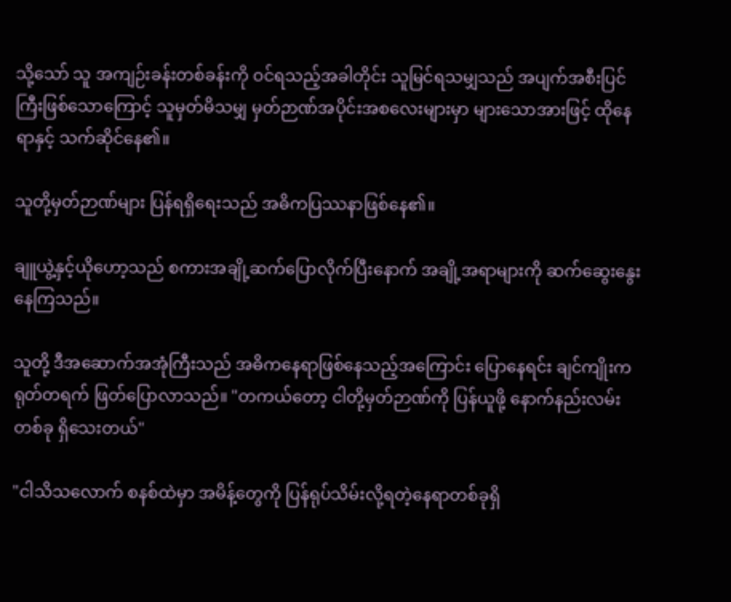သို့သော် သူ အကျဉ်းခန်းတစ်ခန်းကို ဝင်ရသည့်အခါတိုင်း သူမြင်ရသမျှသည် အပျက်အစီးပြင်ကြီးဖြစ်သောကြောင့် သူမှတ်မိသမျှ မှတ်ဉာဏ်အပိုင်းအစလေးများမှာ များသောအားဖြင့် ထိုနေရာနှင့် သက်ဆိုင်နေ၏။

သူတို့မှတ်ဉာဏ်များ ပြန်ရရှိရေးသည် အဓိကပြဿနာဖြစ်နေ၏။

ချူယွဲ့နှင့်ယိုဟော့သည် စကားအချို့ဆက်ပြောလိုက်ပြီးနောက် အချို့အရာများကို ဆက်ဆွေးနွေးနေကြသည်။

သူတို့ ဒီအဆောက်အအုံကြီးသည် အဓိကနေရာဖြစ်နေသည့်အကြောင်း ပြောနေရင်း ချင်ကျိုးက ရုတ်တရက် ဖြတ်ပြောလာသည်။ "တကယ်တော့ ငါတို့မှတ်ဉာဏ်ကို ပြန်ယူဖို့ နောက်နည်းလမ်းတစ်ခု ရှိသေးတယ်"

"ငါသိသလောက် စနစ်ထဲမှာ အမိန့်တွေကို ပြန်ရုပ်သိမ်းလို့ရတဲ့နေရာတစ်ခုရှိ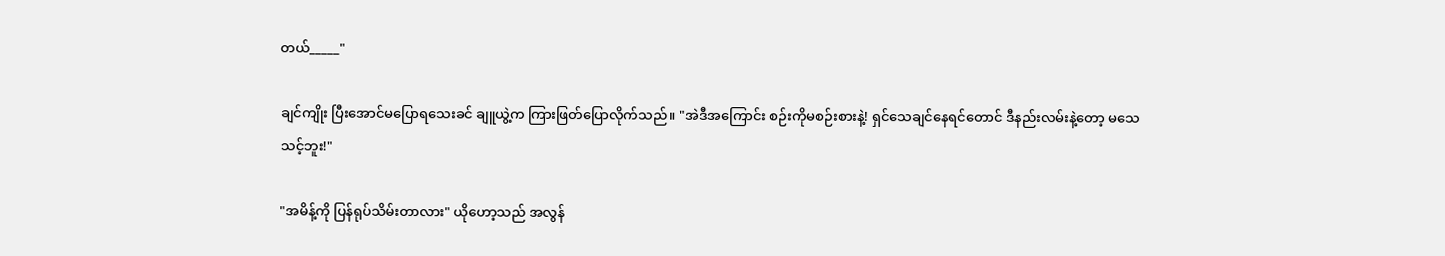တယ်_____"

ချင်ကျိုး ပြီးအောင်မပြောရသေးခင် ချူယွဲ့က ကြားဖြတ်ပြောလိုက်သည်။ "အဲဒီအကြောင်း စဉ်းကိုမစဉ်းစားနဲ့! ရှင်သေချင်နေရင်တောင် ဒီနည်းလမ်းနဲ့တော့ မသေသင့်ဘူး!"

"အမိန့်ကို ပြန်ရုပ်သိမ်းတာလား" ယိုဟော့သည် အလွန်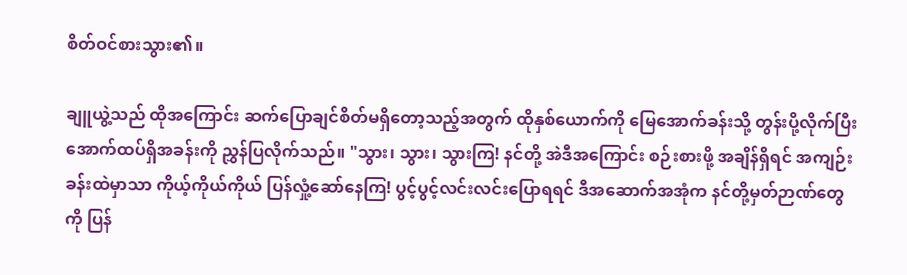စိတ်ဝင်စားသွား၏။

ချူယွဲ့သည် ထိုအကြောင်း ဆက်ပြောချင်စိတ်မရှိတော့သည့်အတွက် ထိုနှစ်ယောက်ကို မြေအောက်ခန်းသို့ တွန်းပို့လိုက်ပြီး အောက်ထပ်ရှိအခန်းကို ညွှန်ပြလိုက်သည်။ "သွား၊ သွား၊ သွားကြ! နင်တို့ အဲဒီအကြောင်း စဉ်းစားဖို့ အချိန်ရှိရင် အကျဉ်းခန်းထဲမှာသာ ကိုယ့်ကိုယ်ကိုယ် ပြန်လှုံ့ဆော်နေကြ! ပွင့်ပွင့်လင်းလင်းပြောရရင် ဒီအဆောက်အအုံက နင်တို့မှတ်ဉာဏ်တွေကို ပြန်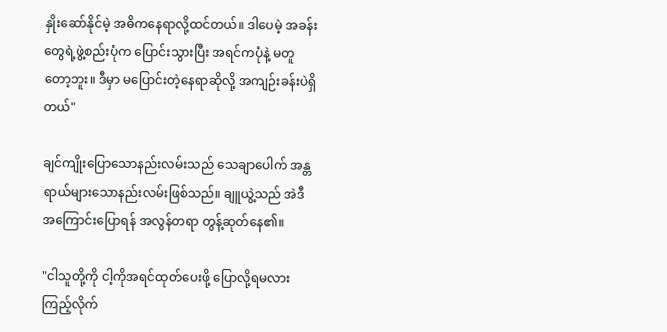နှိုးဆော်နိုင်မဲ့ အဓိကနေရာလို့ထင်တယ်။ ဒါပေမဲ့ အခန်းတွေရဲ့ဖွဲ့စည်းပုံက ပြောင်းသွားပြီး အရင်ကပုံနဲ့ မတူတော့ဘူး။ ဒီမှာ မပြောင်းတဲ့နေရာဆိုလို့ အကျဉ်းခန်းပဲရှိတယ်"

ချင်ကျိုးပြောသောနည်းလမ်းသည် သေချာပေါက် အန္တရာယ်များသောနည်းလမ်းဖြစ်သည်။ ချူယွဲ့သည် အဲဒီအကြောင်းပြောရန် အလွန်တရာ တွန့်ဆုတ်နေ၏။

"ငါသူတို့ကို ငါ့ကိုအရင်ထုတ်ပေးဖို့ ပြောလို့ရမလားကြည့်လိုက်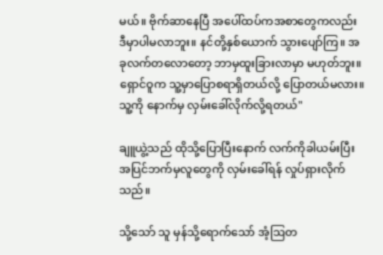မယ်။ ဗိုက်ဆာနေပြီ အပေါ်ထပ်ကအစာတွေကလည်း ဒီမှာပါမလာဘူး။ နင်တို့နှစ်ယောက် သွားပျော်ကြ။ အခုလက်တလောတော့ ဘာမှထူးခြားလာမှာ မဟုတ်ဘူး။ ရှောင်ဝူက သူ့မှာပြောစရာရှိတယ်လို့ ပြောတယ်မလား။ သူ့ကို နောက်မှ လှမ်းခေါ်လိုက်လို့ရတယ်"

ချူယွဲ့သည် ထိုသို့ပြောပြီးနောက် လက်ကိုခါယမ်းပြီး အပြင်ဘက်မှလူတွေကို လှမ်းခေါ်ရန် လှုပ်ရှားလိုက်သည်။

သို့သော် သူ မှန်သို့ရောက်သော် အံ့ဩတ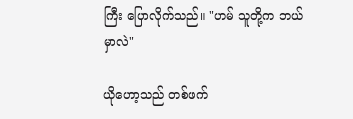ကြီး ပြောလိုက်သည်။ "ဟမ် သူတို့က ဘယ်မှာလဲ"

ယိုဟော့သည် တစ်ဖက်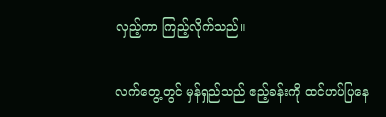လှည့်ကာ ကြည့်လိုက်သည်။

လက်တွေ့တွင် မှန်ရှည်သည် ဧည့်ခန်းကို ထင်ဟပ်ပြနေ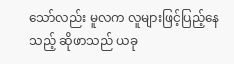သော်လည်း မူလက လူများဖြင့်ပြည့်နေသည့် ဆိုဖာသည် ယခု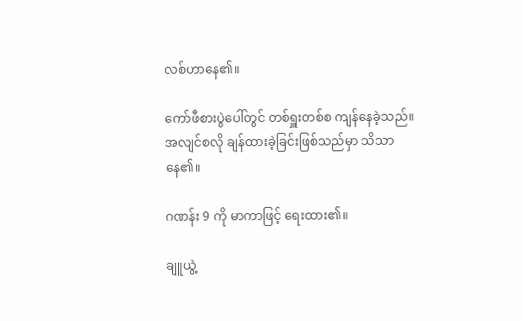လစ်ဟာနေ၏။

ကော်ဖီစားပွဲပေါ်တွင် တစ်ရှူးတစ်စ ကျန်နေခဲ့သည်။ အလျင်စလို ချန်ထားခဲ့ခြင်းဖြစ်သည်မှာ သိသာနေ၏။

ဂဏန်း 9 ကို မာကာဖြင့် ရေးထား၏။

ချူယွဲ့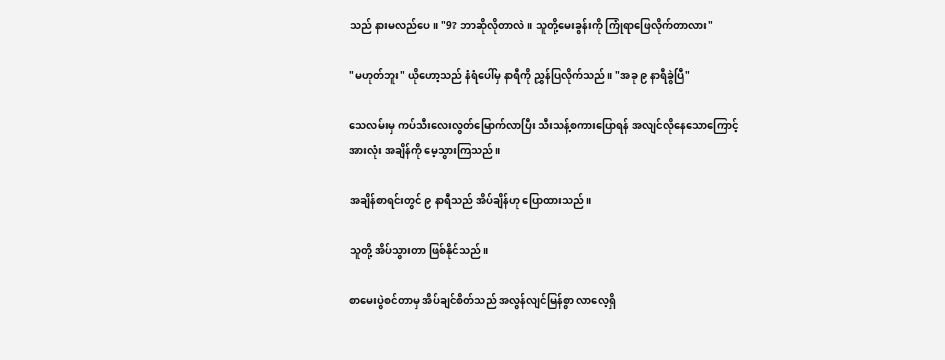သည် နားမလည်ပေ။ "9? ဘာဆိုလိုတာလဲ။ သူတို့မေးခွန်းကို ကြုံရာဖြေလိုက်တာလား"

"မဟုတ်ဘူး" ယိုဟော့သည် နံရံပေါ်မှ နာရီကို ညွှန်ပြလိုက်သည်။ "အခု ၉ နာရီခွဲပြီ"

သေလမ်းမှ ကပ်သီးလေးလွတ်မြောက်လာပြီး သီးသန့်စကားပြောရန် အလျင်လိုနေသောကြောင့် အားလုံး အချိန်ကို မေ့သွားကြသည်။

အချိန်စာရင်းတွင် ၉ နာရီသည် အိပ်ချိန်ဟု ပြောထားသည်။

သူတို့ အိပ်သွားတာ ဖြစ်နိုင်သည်။

စာမေးပွဲစင်တာမှ အိပ်ချင်စိတ်သည် အလွန်လျင်မြန်စွာ လာလေ့ရှိ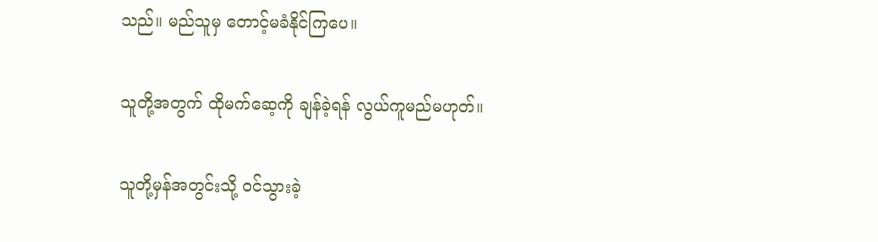သည်။ မည်သူမှ တောင့်မခံနိုင်ကြပေ။

သူတို့အတွက် ထိုမက်ဆေ့ကို ချန်ခဲ့ရန် လွယ်ကူမည်မဟုတ်။

သူတို့မှန်အတွင်းသို့ ဝင်သွားခဲ့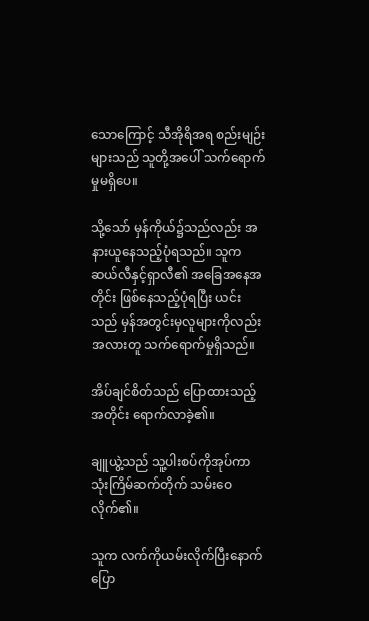သောကြောင့် သီအိုရိအရ စည်းမျဉ်းများသည် သူတို့အပေါ် သက်ရောက်မှုမရှိပေ။

သို့သော် မှန်ကိုယ်၌သည်လည်း အနားယူနေသည့်ပုံရသည်။ သူက ဆယ်လီနှင့်ရှာလီ၏ အခြေအနေအတိုင်း ဖြစ်နေသည့်ပုံရပြီး ယင်းသည် မှန်အတွင်းမှလူများကိုလည်း အလားတူ သက်ရောက်မှုရှိသည်။

အိပ်ချင်စိတ်သည် ပြောထားသည့်အတိုင်း ရောက်လာခဲ့၏။

ချူယွဲ့သည် သူ့ပါးစပ်ကိုအုပ်ကာ သုံးကြိမ်ဆက်တိုက် သမ်းဝေလိုက်၏။

သူက လက်ကိုယမ်းလိုက်ပြီးနောက် ပြော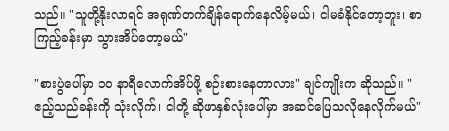သည်။ "သူတို့နိုးလာရင် အရုဏ်တက်ချိန်ရောက်နေလိမ့်မယ်၊ ငါမခံနိုင်တော့ဘူး၊ စာကြည့်ခန်းမှာ သွားအိပ်တော့မယ်"

"စားပွဲပေါ်မှာ ၁၀ နာရီလောက်အိပ်ဖို့ စဉ်းစားနေတာလား" ချင်ကျိုးက ဆိုသည်။ "ဧည့်သည်ခန်းကို သုံးလိုက်၊ ငါတို့ ဆိုဖာနှစ်လုံးပေါ်မှာ အဆင်ပြေသလိုနေလိုက်မယ်"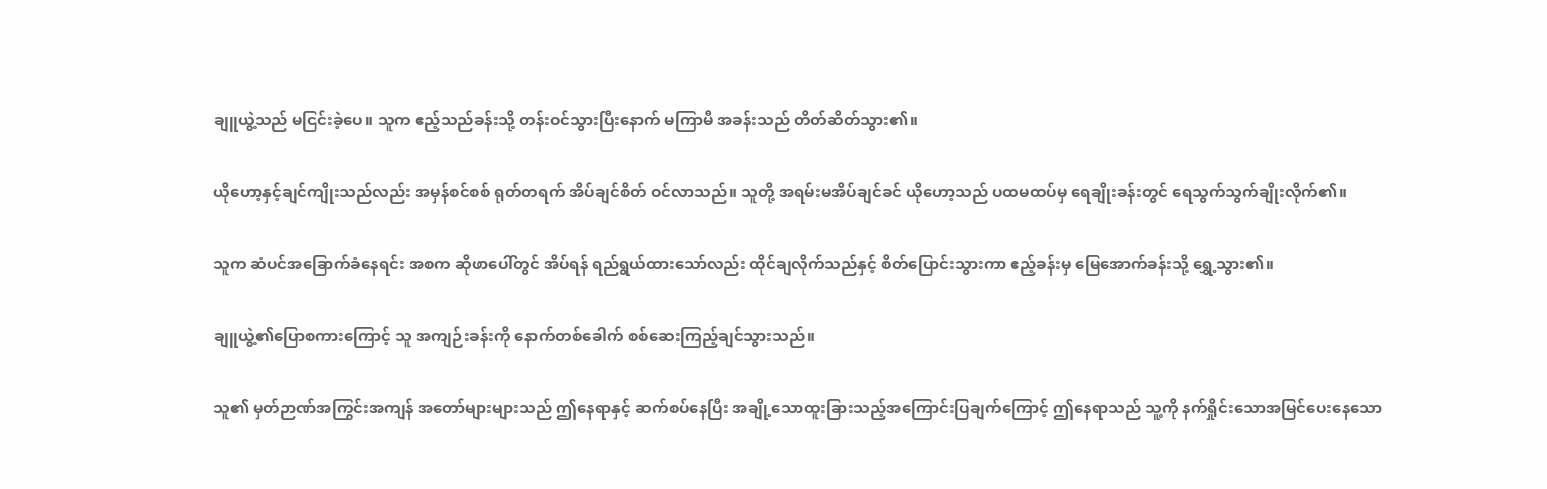ချူယွဲ့သည် မငြင်းခဲ့ပေ။ သူက ဧည့်သည်ခန်းသို့ တန်းဝင်သွားပြီးနောက် မကြာမီ အခန်းသည် တိတ်ဆိတ်သွား၏။

ယိုဟော့နှင့်ချင်ကျိုးသည်လည်း အမှန်စင်စစ် ရုတ်တရက် အိပ်ချင်စိတ် ဝင်လာသည်။ သူတို့ အရမ်းမအိပ်ချင်ခင် ယိုဟော့သည် ပထမထပ်မှ ရေချိုးခန်းတွင် ရေသွက်သွက်ချိုးလိုက်၏။

သူက ဆံပင်အခြောက်ခံနေရင်း အစက ဆိုဖာပေါ်တွင် အိပ်ရန် ရည်ရွယ်ထားသော်လည်း ထိုင်ချလိုက်သည်နှင့် စိတ်ပြောင်းသွားကာ ဧည့်ခန်းမှ မြေအောက်ခန်းသို့ ရွှေ့သွား၏။

ချူယွဲ့၏ပြောစကားကြောင့် သူ အကျဉ်းခန်းကို နောက်တစ်ခေါက် စစ်ဆေးကြည့်ချင်သွားသည်။

သူ၏ မှတ်ဉာဏ်အကြွင်းအကျန် အတော်များများသည် ဤနေရာနှင့် ဆက်စပ်နေပြီး အချို့သောထူးခြားသည့်အကြောင်းပြချက်ကြောင့် ဤနေရာသည် သူ့ကို နက်ရှိုင်းသောအမြင်ပေးနေသော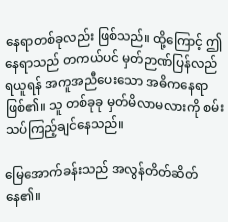နေရာတစ်ခုလည်း ဖြစ်သည်။ ထို့ကြောင့် ဤနေရာသည် တကယ်ပင် မှတ်ဉာဏ်ပြန်လည်ရယူရန် အကူအညီပေးသော အဓိကနေရာဖြစ်၏။ သူ တစ်ခုခု မှတ်မိလာမလားကို စမ်းသပ်ကြည့်ချင်နေသည်။

မြေအောက်ခန်းသည် အလွန်တိတ်ဆိတ်နေ၏။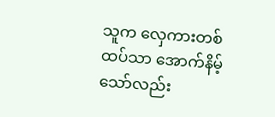သူက လှေကားတစ်ထပ်သာ အောက်နိမ့်သော်လည်း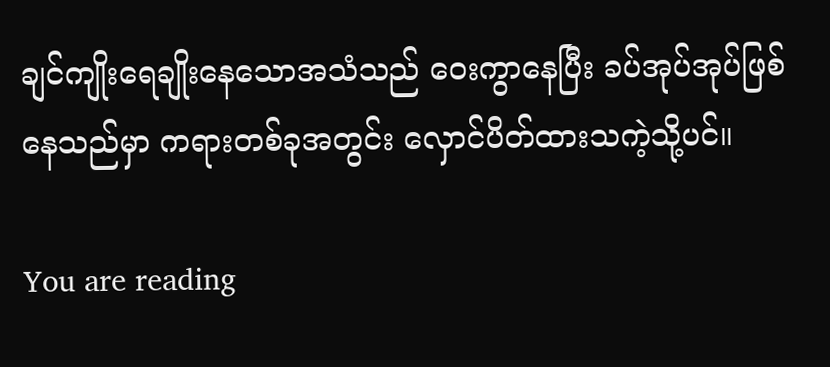ချင်ကျိုးရေချိုးနေသောအသံသည် ဝေးကွာနေပြီး ခပ်အုပ်အုပ်ဖြစ်နေသည်မှာ ကရားတစ်ခုအတွင်း လှောင်ပိတ်ထားသကဲ့သို့ပင်။

You are reading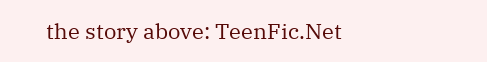the story above: TeenFic.Net